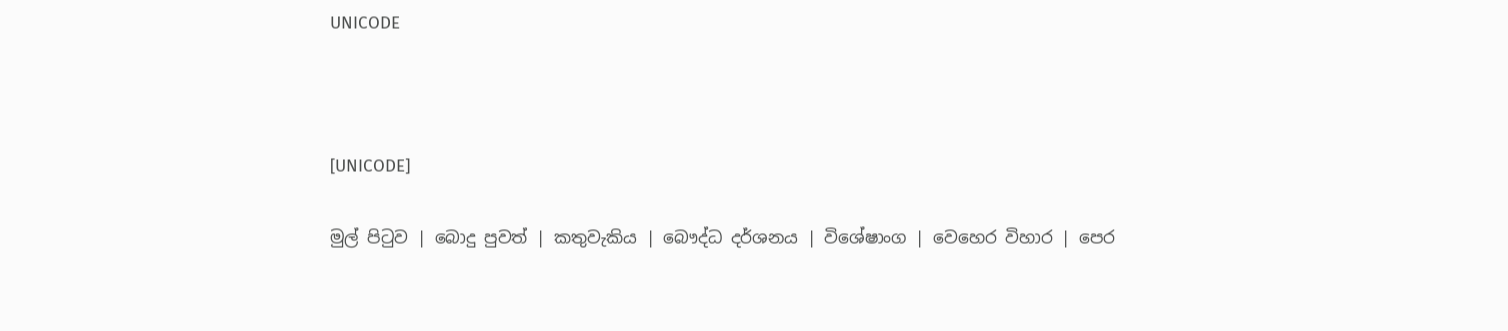UNICODE



[UNICODE]

මුල් පිටුව | බොදු පුවත් | කතුවැකිය | බෞද්ධ දර්ශනය | විශේෂාංග | වෙහෙර විහාර | පෙර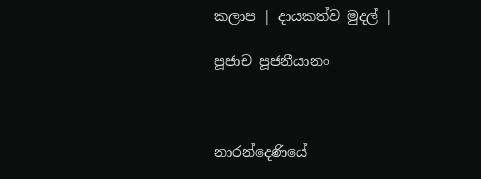කලාප | දායකත්ව මුදල් |

පූජාච පූජනීයානං



නාරන්දෙණියේ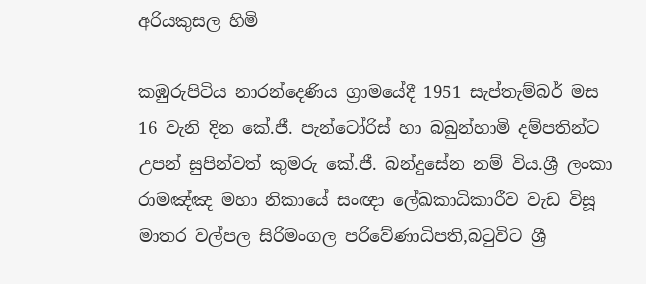අරියකුසල හිමි

කඹුරුපිටිය නාරන්දෙණිය ග්‍රාමයේදී 1951 සැප්තැම්බර් මස 16 වැනි දින කේ.ජී. පැන්ටෝරිස් හා බබුන්හාමි දම්පතින්ට උපන් සුපින්වත් කුමරු කේ.ජී. බන්දුසේන නම් විය.ශ්‍රී ලංකා රාමඤ්ඤ මහා නිකායේ සංඥා ලේඛකාධිකාරීව වැඩ විසූ මාතර වල්පල සිරිමංගල පරිවේණාධිපති,බටුවිට ශ්‍රී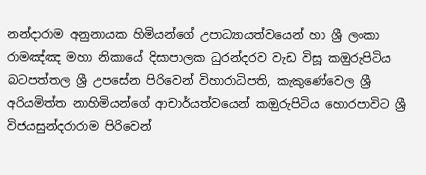නන්දාරාම අනුනායක හිමියන්ගේ උපාධ්‍යායත්වයෙන් හා ශ්‍රී ලංකා රාමඤ්ඤ මහා නිකායේ දිසාපාලක ධුරන්දරව වැඩ විසූ කඔුරුපිටිය බටපත්තල ශ්‍රී උපසේන පිරිවෙන් විහාරාධිපති, කැකුණේවෙල ශ්‍රී අරියමිත්ත නාහිමියන්ගේ ආචාර්යත්වයෙන් කඔුරුපිටිය හොරපාවිට ශ්‍රී විජයසුන්දරාරාම පිරිවෙන්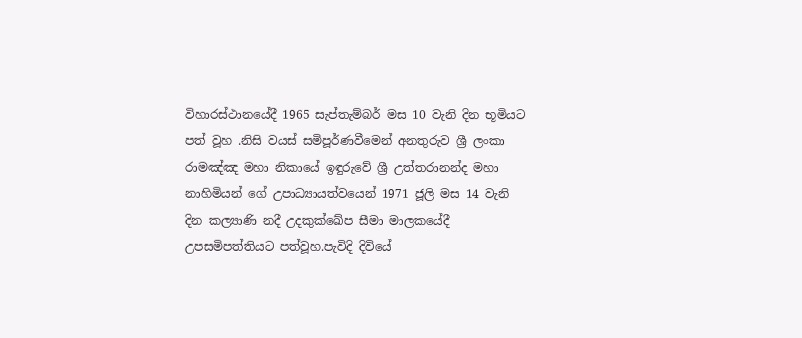විහාරස්ථානයේදී 1965 සැප්තැම්බර් මස 10 වැනි දින භූමියට පත් වූහ .නිසි වයස් සමිපූර්ණවීමෙන් අනතුරුව ශ්‍රී ලංකා රාමඤ්ඤ මහා නිකායේ ඉඳුරුවේ ශ්‍රී උත්තරානන්ද මහා නාහිමියන් ගේ උපාධ්‍යායත්වයෙන් 1971 ජූලි මස 14 වැනි දින කල්‍යාණි නදී උදකුක්ඛේප සීමා මාලකයේදී උපසමිපත්තියට පත්වූහ.පැවිදි දිවියේ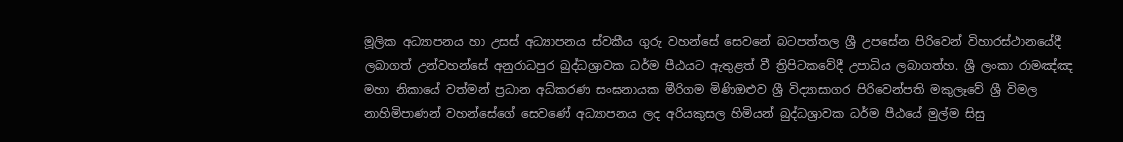මූලික අධ්‍යාපනය හා උසස් අධ්‍යාපනය ස්වකීය ගුරු වහන්සේ සෙවනේ බටපත්තල ශ්‍රී උපසේන පිරිවෙන් විහාරස්ථානයේදී ලබාගත් උන්වහන්සේ අනුරාධපුර බුද්ධශ්‍රාවක ධර්ම පීඨයට ඇතුළත් වී ත්‍රිපිටකවේදී උපාධිය ලබාගත්හ. ශ්‍රී ලංකා රාමඤ්ඤ මහා නිකායේ වත්මන් ප්‍රධාන අධ්කරණ සංඝනායක මීරිගම මිණිඔළුව ශ්‍රී විද්‍යාසාගර පිරිවෙන්පති මකුලෑවේ ශ්‍රී විමල නාහිමිපාණන් වහන්සේගේ සෙවණේ අධ්‍යාපනය ලද අරියකුසල හිමියන් බුද්ධශ්‍රාවක ධර්ම පීඨයේ මුල්ම සිසු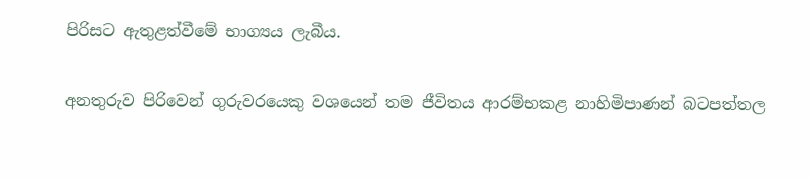පිරිසට ඇතුළත්වීමේ භාග්‍යය ලැබීය.

අනතුරුව පිරිවෙන් ගුරුවරයෙකු වශයෙන් තම ජීවිතය ආරම්භකළ නාහිමිපාණන් බටපත්තල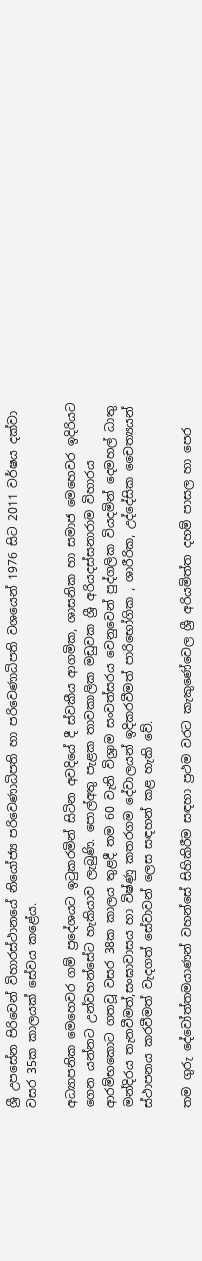ශ්‍රී උපසේන පිරිවෙන් විහාරස්ථානයේ නියෝජ්‍ය පරිවෙණාධිපති හා පරිවෙණාධිපති වශයෙන් 1976 සිට 2011 වර්ෂය දක්වා වසර 35ක කාලයක් සේවය කළේය.

අධ්‍යාපනික මෙහෙවර ගම් ප්‍රදේශයට ඉටුකරමින් සිටින අවදියේ දී ස්වකීය ආගමික, ශාසනික හා සමාජ මෙහෙවර ඉදිරියට ගෙන යන්නට උන්වහන්සේට හැකියාව ලැබුණි. පොල්අතු පැළක තාවකාලික මඩුවක ශ්‍රී අරියදස්සනාරාම විහාරය ආරම්භකොට ගතවූ වසර 38ක කාලය තුළදී තම 60 වැනි විශ්‍රාම සංවත්සරය වෙනුවෙන් පුද්ගලික වියදමින් දෙමහල් ධාතු මන්දිරය තැනවීමත්,සංඝාවාසය හා විෂ්ණු කතරගම දේවාලයන් ඉදිකරවීමත් පාරිභෝගික , ශාරීරික, උද්දේසික චෛත්‍යයන් ස්ථාපනය කරවීමත් වැදගත් සේවාවන් ලෙස සඳහන් කළ හැකි වේ.

තම ගුරු දේවෝත්තමයාණන් වහන්සේ සිහිකිරීම සඳහා ප්‍රථම වරට කැකුණේවෙල ශ්‍රී අරියමිත්ත දහම් පාසල හා පෙර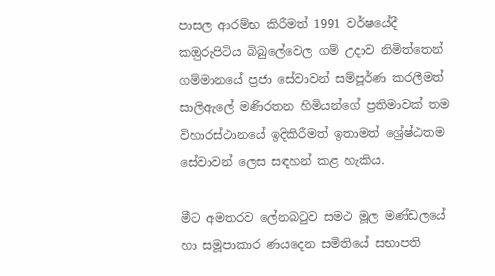පාසල ආරම්භ කිරීමත් 1991 වර්ෂයේදී කඔුරුපිටිය බිබුලේවෙල ගම් උදාව නිමිත්තෙන් ගම්මානයේ ප්‍රජා සේවාවන් සම්පූර්ණ කරලීමත් සාලිඇලේ මණිරතන හිමියන්ගේ ප්‍රතිමාවක් තම විහාරස්ථානයේ ඉදිකිරීමත් ඉතාමත් ශ්‍රේෂ්ඨතම සේවාවන් ලෙස සඳහන් කළ හැකිය.

මීට අමතරව ලේනබටුව සමථ මූල මණ්ඩලයේ හා සමූපාකාර ණයදෙන සමිතියේ සභාපති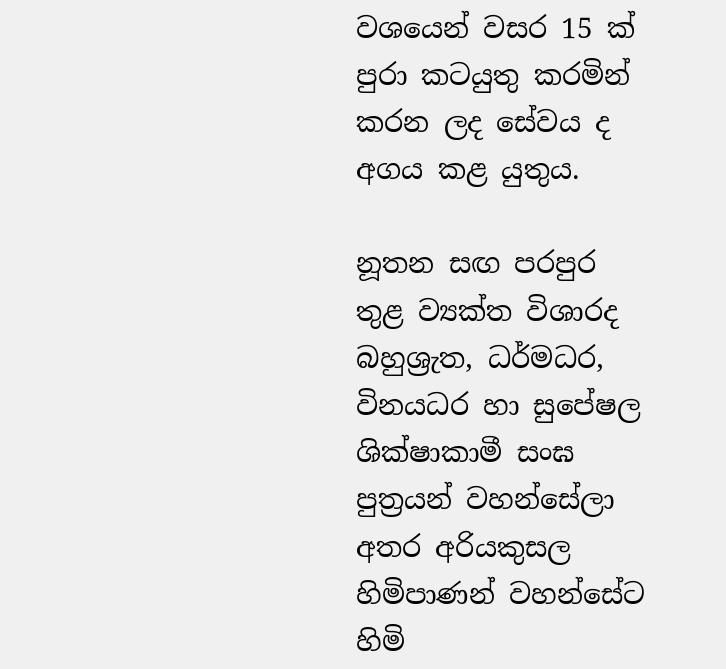වශයෙන් වසර 15 ක් පුරා කටයුතු කරමින් කරන ලද සේවය ද අගය කළ යුතුය.

නූතන සඟ පරපුර තුළ ව්‍යක්ත විශාරද බහුශ්‍රැත, ධර්මධර, විනයධර හා සුපේෂල ශික්ෂාකාමී සංඝ පුත්‍රයන් වහන්සේලා අතර අරියකුසල හිමිපාණන් වහන්සේට හිමි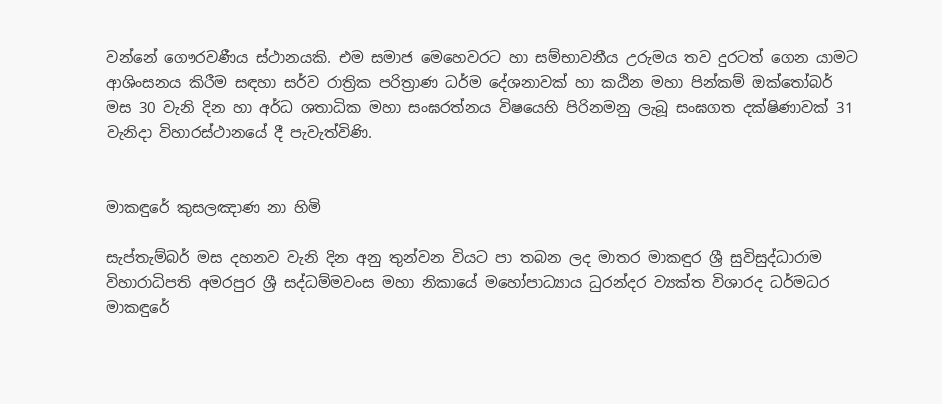වන්නේ ගෞරවණීය ස්ථානයකි. එම සමාජ මෙහෙවරට හා සම්භාවනීය උරුමය තව දුරටත් ගෙන යාමට ආශිංසනය කිරීම සඳහා සර්ව රාත්‍රික පරිත්‍රාණ ධර්ම දේශනාවක් හා කඨින මහා පින්කම් ඔක්තෝබර් මස 30 වැනි දින හා අර්ධ ශතාධික මහා සංඝරත්නය විෂයෙහි පිරිනමනු ලැබූ සංඝගත දක්ෂිණාවක් 31 වැනිදා විහාරස්ථානයේ දී පැවැත්විණි.


මාකඳුරේ කුසලඤාණ නා හිමි

සැප්තැම්බර් මස දහනව වැනි දින අනු තුන්වන වියට පා තබන ලද මාතර මාකඳුර ශ්‍රී සුවිසුද්ධාරාම විහාරාධිපති අමරපුර ශ්‍රී සද්ධම්මවංස මහා නිකායේ මහෝපාධ්‍යාය ධුරන්දර ව්‍යක්ත විශාරද ධර්මධර මාකඳුරේ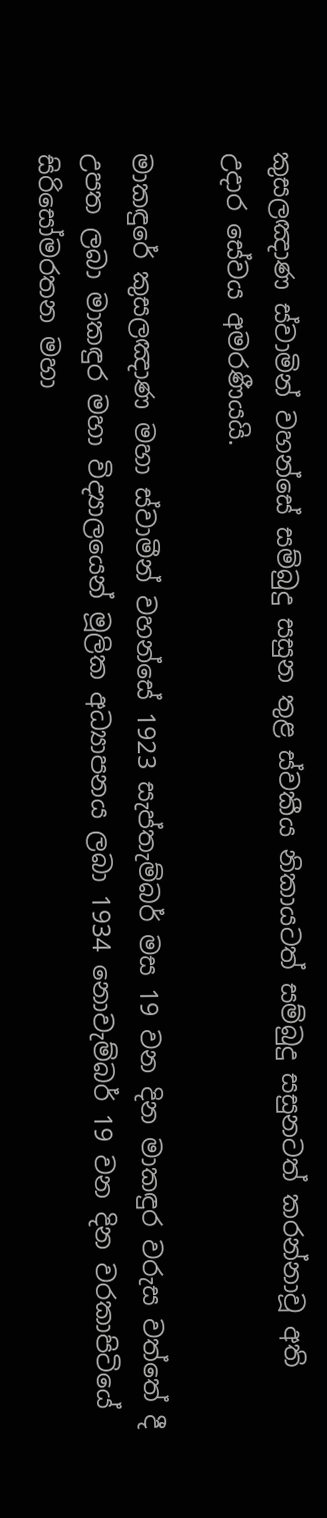කුසලඤාණ ස්වාමින් වහන්සේ සම්බුදු සසුන තුළ ස්වකීය නිකායටත් සම්බුදු සසුනටත් කරන්නාවූ අති උදාර සේවය අමරණීයයි.

මාකඳුරේ කුසලඤාණ මහා ස්වාමීන් වහන්සේ 1923 සැප්තැම්බර් මස 19 වන දින මාකඳුර වරුස වත්තේ දී උපත ලබා මාකඳුර මහා විද්‍යාලයෙන් මූලික අධ්‍යාපනය ලබා 1934 නොවැම්බර් 19 වන දින වරකාපිටියේ සිරිසෝමරතන මහා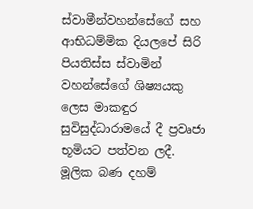ස්වාමීන්වහන්සේගේ සහ ආභිධම්මික දියලපේ සිරි පියතිස්ස ස්වාමින් වහන්සේගේ ශිෂ්‍යයකු ලෙස මාකඳුර සුවිසුද්ධාරාමයේ දී ප්‍රවෘජා භූමියට පත්වන ලදී. මූලික බණ දහම්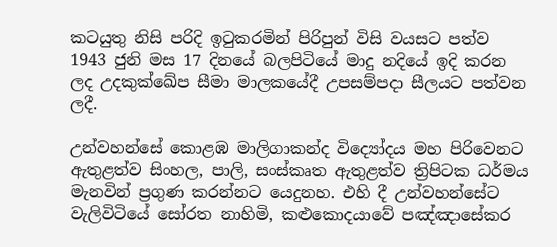කටයුතු නිසි පරිදි ඉටුකරමින් පිරිපුන් විසි වයසට පත්ව 1943 ජුනි මස 17 දිනයේ බලපිටියේ මාදු නදියේ ඉදි කරන ලද උදකුක්ඛේප සීමා මාලකයේදී උපසම්පදා සීලයට පත්වන ලදී.

උන්වහන්සේ කොළඹ මාලිගාකන්ද විද්‍යෝදය මහ පිරිවෙනට ඇතුළත්ව සිංහල, පාලි, සංස්කෘත ඇතුළත්ව ත්‍රිපිටක ධර්මය මැනවින් ප්‍රගුණ කරන්නට යෙදුනහ. එහි දී උන්වහන්සේට වැලිවිටියේ සෝරත නාහිමි, කළුකොදයාවේ පඤ්ඤාසේකර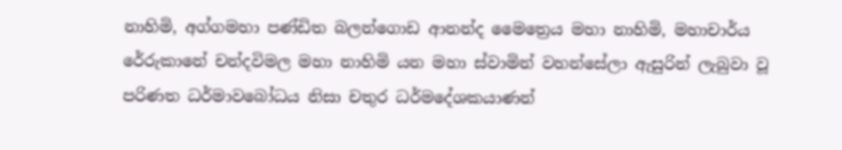නාහිමි, අග්ගමහා පණ්ඩිත බලන්ගොඩ ආනන්ද මෛත්‍රෙය මහා නාහිමි, මහාචාර්ය රේරුකානේ චන්දවිමල මහා නාහිමි යන මහා ස්වාමින් වහන්සේලා ඇසුරින් ලැබුවා වූ පරිණත ධර්මාවබෝධය නිසා චතුර ධර්මදේශකයාණන්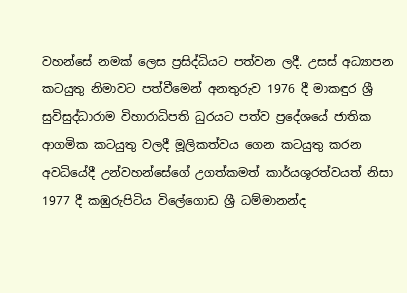වහන්සේ නමක් ලෙස ප්‍රසිද්ධියට පත්වන ලදී. උසස් අධ්‍යාපන කටයුතු නිමාවට පත්වීමෙන් අනතුරුව 1976 දී මාකඳුර ශ්‍රී සුවිසුද්ධාරාම විහාරාධිපති ධුරයට පත්ව ප්‍රදේශයේ ජාතික ආගමික කටයුතු වලදී මූලිකත්වය ගෙන කටයුතු කරන අවධියේදී උන්වහන්සේගේ උගත්කමත් කාර්යශූරත්වයත් නිසා 1977 දී කඹුරුපිටිය විලේගොඩ ශ්‍රී ධම්මානන්ද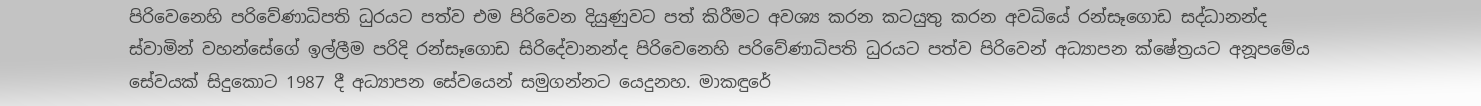පිරිවෙනෙහි පරිවේණාධිපති ධුරයට පත්ව එම පිරිවෙන දියුණුවට පත් කිරීමට අවශ්‍ය කරන කටයුතු කරන අවධියේ රන්සෑගොඩ සද්ධානන්ද ස්වාමින් වහන්සේගේ ඉල්ලීම පරිදි රන්සෑගොඩ සිරිදේවානන්ද පිරිවෙනෙහි පරිවේණාධිපති ධුරයට පත්ව පිරිවෙන් අධ්‍යාපන ක්ෂේත්‍රයට අනූපමේය සේවයක් සිදුකොට 1987 දී අධ්‍යාපන සේවයෙන් සමුගන්නට යෙදුනහ. මාකඳුරේ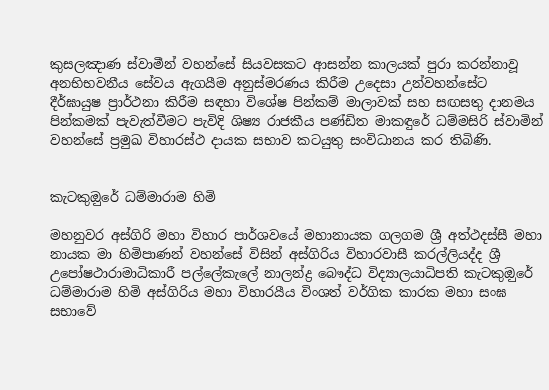කුසලඤාණ ස්වාමීන් වහන්සේ සියවසකට ආසන්න කාලයක් පුරා කරන්නාවූ අනභිභවනීය සේවය ඇගයීම අනුස්මරණය කිරීම උදෙසා උන්වහන්සේට දීර්ඝායුෂ ප්‍රාර්ථනා කිරීම සඳහා විශේෂ පින්කම් මාලාවක් සහ සඟසතු දානමය පින්කමක් පැවැත්වීමට පැවිදි ශිෂ්‍ය රාජකීය පණ්ඩිත මාකඳුරේ ධම්මසිරි ස්වාමින් වහන්සේ ප්‍රමුඛ විහාරස්ථ දායක සභාව කටයුතු සංවිධානය කර තිබිණි.


කැටකුඔුරේ ධම්මාරාම හිමි

මහනුවර අස්ගිරි මහා විහාර පාර්ශවයේ මහානායක ගලගම ශ්‍රී අත්ථදස්සී මහා නායක මා හිමිපාණන් වහන්සේ විසින් අස්ගිරිය විහාරවාසී කරල්ලියද්ද ශ්‍රී උපෝෂථාරාමාධිකාරී පල්ලේකැලේ නාලන්ද්‍ර බෞද්ධ විද්‍යාලයාධිපති කැටකුඔුරේ ධම්මාරාම හිමි අස්ගිරිය මහා විහාරයීය විංශත් වර්ගික කාරක මහා සංඝ සභාවේ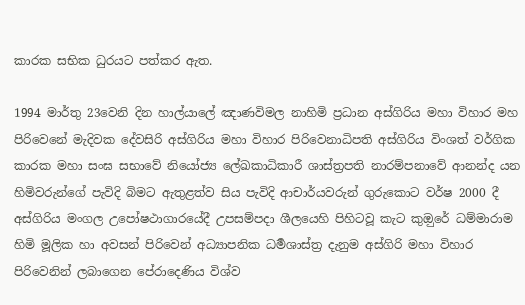කාරක සභික ධුරයට පත්කර ඇත.

1994 මාර්තු 23වෙනි දින හාල්යාලේ ඤාණවිමල නාහිමි ප්‍රධාන අස්ගිරිය මහා විහාර මහ පිරිවෙනේ මැදිවක දේවසිරි අස්ගිරිය මහා විහාර පිරිවෙනාධිපති අස්ගිරිය විංශත් වර්ගික කාරක මහා සංඝ සභාවේ නියෝජ්‍ය ලේඛකාධිකාරී ශාස්ත්‍රපති නාරම්පනාවේ ආනන්ද යන හිමිවරුන්ගේ පැවිදි බිමට ඇතුළත්ව සිය පැවිදි ආචාර්යවරුන් ගුරුකොට වර්ෂ 2000 දී අස්ගිරිය මංගල උපෝෂථාගාරයේදී උපසම්පදා ශීලයෙහි පිහිටවූ කැට කුඔුරේ ධම්මාරාම හිමි මූලික හා අවසන් පිරිවෙන් අධ්‍යාපනික ධර්‍මශාස්ත්‍ර දැනුම අස්ගිරි මහා විහාර පිරිවෙනින් ලබාගෙන පේරාදෙණිය විශ්ව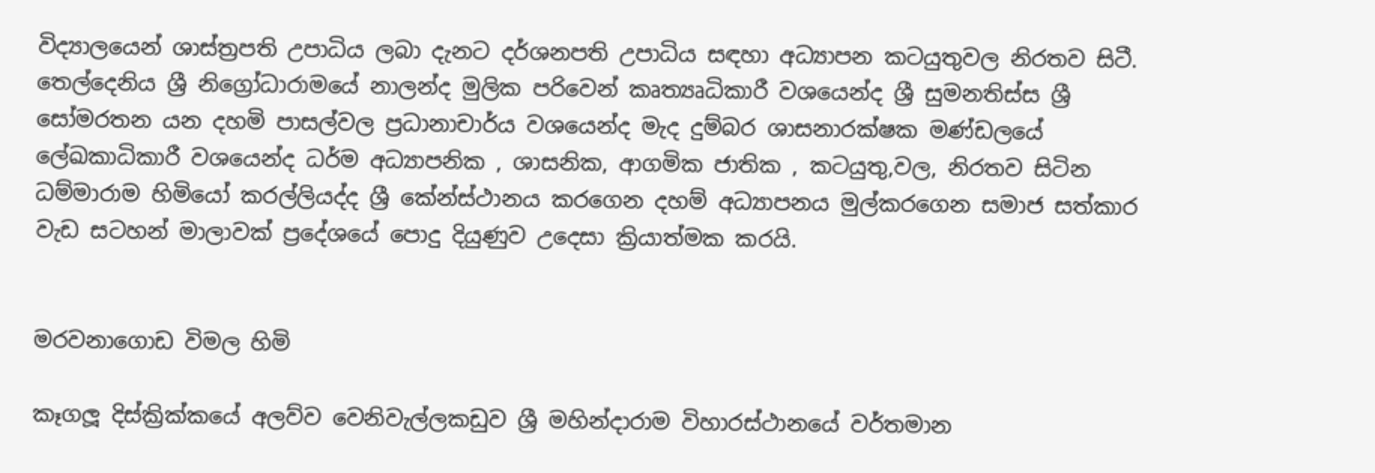විද්‍යාලයෙන් ශාස්ත්‍රපති උපාධිය ලබා දැනට දර්ශනපති උපාධිය සඳහා අධ්‍යාපන කටයුතුවල නිරතව සිටී. තෙල්දෙනිය ශ්‍රී නිග්‍රෝධාරාමයේ නාලන්ද මුලික පරිවෙන් කෘත්‍යෘධිකාරී වශයෙන්ද ශ්‍රී සුමනතිස්ස ශ්‍රී සෝමරතන යන දහමි පාසල්වල ප්‍රධානාචාර්ය වශයෙන්ද මැද දුම්බර ශාසනාරක්ෂක මණ්ඩලයේ ලේඛකාධිකාරී වශයෙන්ද ධර්ම අධ්‍යාපනික , ශාසනික, ආගමික ජාතික , කටයුතු,වල, නිරතව සිටින ධම්මාරාම හිමියෝ කරල්ලියද්ද ශ්‍රී කේන්ස්ථානය කරගෙන දහම් අධ්‍යාපනය මුල්කරගෙන සමාජ සත්කාර වැඩ සටහන් මාලාවක් ප්‍රදේශයේ පොදු දියුණුව උදෙසා ක්‍රියාත්මක කරයි.


මරවනාගොඩ විමල හිමි

කෑගලූ දිස්ක්‍රික්කයේ අලව්ව වෙනිවැල්ලකඩුව ශ්‍රී මහින්දාරාම විහාරස්ථානයේ වර්තමාන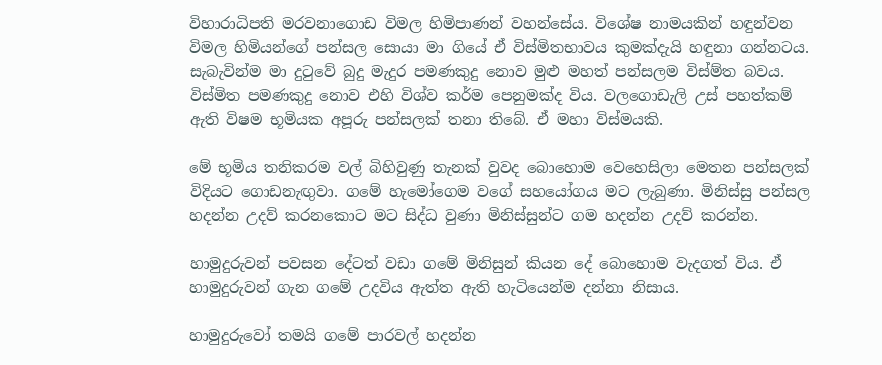විහාරාධිපති මරවනාගොඩ විමල හිමිපාණන් වහන්සේය. විශේෂ නාමයකින් හඳුන්වන විමල හිමියන්ගේ පන්සල සොයා මා ගියේ ඒ විස්මිතභාවය කුමක්දැයි හඳුනා ගන්නටය. සැබැවින්ම මා දුටුවේ බුදු මැදුර පමණකුදු නොව මුළු මහත් පන්සලම විස්ම්ත බවය. විස්මිත පමණකුදු නොව එහි විශ්ව කර්ම පෙනුමක්ද විය. වලගොඩැලි උස් පහත්කම් ඇති විෂම භූමියක අපූරු පන්සලක් තනා තිබේ. ඒ මහා විස්මයකි.

මේ භූමිය තනිකරම වල් බිහිවුණු තැනක් වුවද බොහොම වෙහෙසිලා මෙතන පන්සලක් විදියට ගොඩනැඟුවා. ගමේ හැමෝගෙම වගේ සහයෝගය මට ලැබුණා. මිනිස්සු පන්සල හදන්න උදව් කරනකොට මට සිද්ධ වුණා මිනිස්සුන්ට ගම හදන්න උදව් කරන්න.

හාමුදුරුවන් පවසන දේටත් වඩා ගමේ මිනිසුන් කියන දේ බොහොම වැදගත් විය. ඒ හාමුදුරුවන් ගැන ගමේ උදවිය ඇත්ත ඇති හැටියෙන්ම දන්නා නිසාය.

හාමුදුරුවෝ තමයි ගමේ පාරවල් හදන්න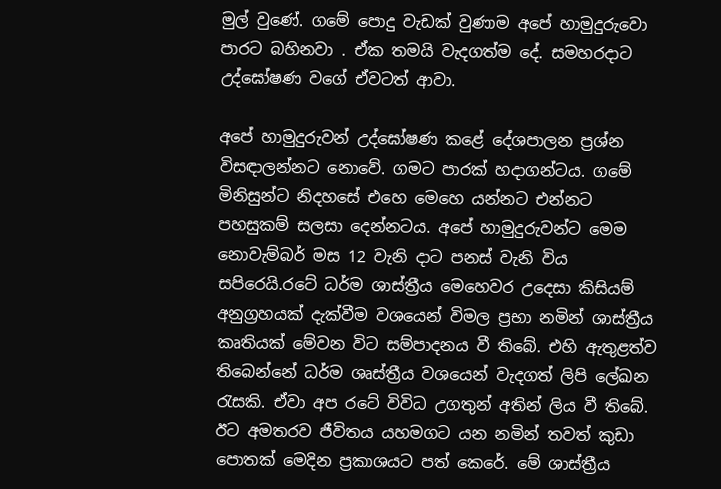මුල් වුණේ. ගමේ පොදු වැඩක් වුණාම අපේ හාමුදුරුවො පාරට බහිනවා . ඒක තමයි වැදගත්ම දේ. සමහරදාට උද්ඝෝෂණ වගේ ඒවටත් ආවා.

අපේ හාමුදුරුවන් උද්ඝෝෂණ කළේ දේශපාලන ප්‍රශ්න විසඳාලන්නට නොවේ. ගමට පාරක් හදාගන්ටය. ගමේ මිනිසුන්ට නිදහසේ එහෙ මෙහෙ යන්නට එන්නට පහසුකම් සලසා දෙන්නටය. අපේ හාමුදුරුවන්ට මෙම නොවැම්බර් මස 12 වැනි දාට පනස් වැනි විය සපිරෙයි.රටේ ධර්ම ශාස්ත්‍රීය මෙහෙවර උදෙසා කිසියම් අනුග්‍රහයක් දැක්වීම වශයෙන් විමල ප්‍රභා නමින් ශාස්ත්‍රීය කෘතියක් මේවන විට සම්පාදනය වී තිබේ. එහි ඇතුළත්ව තිබෙන්නේ ධර්ම ශෘස්ත්‍රීය වශයෙන් වැදගත් ලිපි ලේඛන රැසකි. ඒවා අප රටේ විවිධ උගතුන් අතින් ලිය වී තිබේ. ඊට අමතරව ජීවිතය යහමගට යන නමින් තවත් කුඩා පොතක් මෙදින ප්‍රකාශයට පත් කෙරේ. මේ ශාස්ත්‍රීය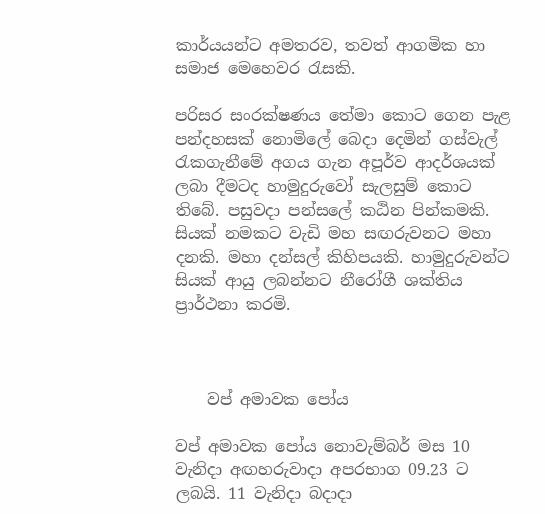කාර්යයන්ට අමතරව, තවත් ආගමික හා සමාජ මෙහෙවර රැසකි.

පරිසර සංරක්ෂණය තේමා කොට ගෙන පැළ පන්දහසක් නොමිලේ බෙදා දෙමින් ගස්වැල් රැකගැනීමේ අගය ගැන අපූර්ව ආදර්ශයක් ලබා දීමටද හාමුදුරුවෝ සැලසුම් කොට තිබේ. පසුවදා පන්සලේ කඨින පින්කමකි. සියක් නමකට වැඩි මහ සඟරුවනට මහා දනකි. මහා දන්සල් කිහිපයකි. හාමුදුරුවන්ට සියක් ආයු ලබන්නට නීරෝගී ශක්තිය ප්‍රාර්ථනා කරමි.



    වප් අමාවක පෝය

වප් අමාවක පෝය නොවැම්බර් මස 10 වැනිදා අඟහරුවාදා අපරභාග 09.23 ට ලබයි. 11 වැනිදා බදාදා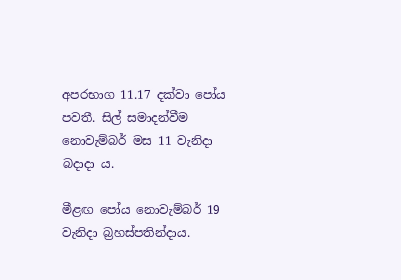අපරභාග 11.17 දක්වා පෝය පවතී. සිල් සමාදන්වීම නොවැම්බර් මස 11 වැනිදා බදාදා ය.

මීළඟ පෝය නොවැම්බර් 19 වැනිදා බ්‍රහස්පතින්දාය.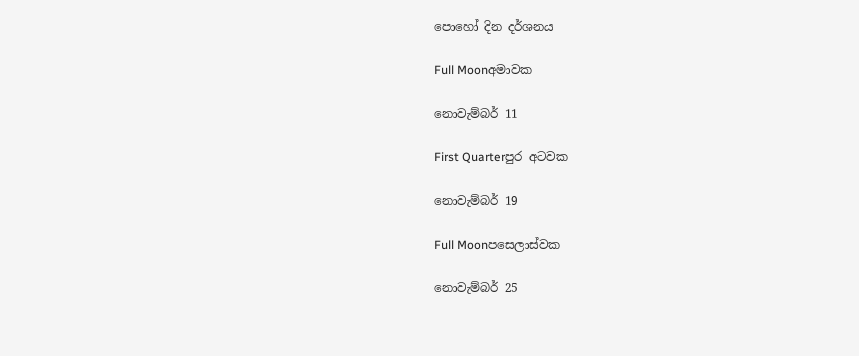පොහෝ දින දර්ශනය

Full Moonඅමාවක

නොවැම්බර් 11

First Quarterපුර අටවක

නොවැම්බර් 19

Full Moonපසෙලාස්වක

නොවැම්බර් 25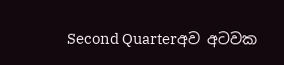Second Quarterඅව අටවක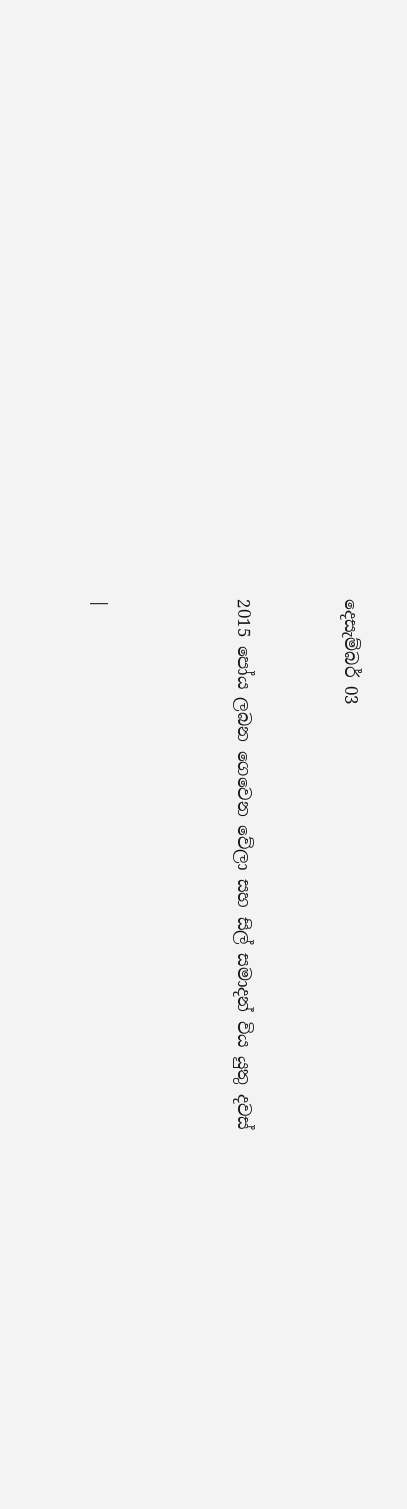දෙසැම්බර් 03


2015 පෝය ලබන ගෙවෙන වේලා සහ සිල් සමාදන් විය යුතු දවස්



|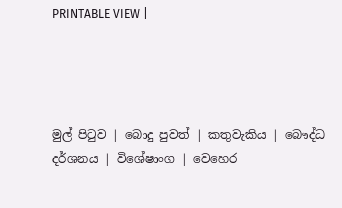PRINTABLE VIEW |




මුල් පිටුව | බොදු පුවත් | කතුවැකිය | බෞද්ධ දර්ශනය | විශේෂාංග | වෙහෙර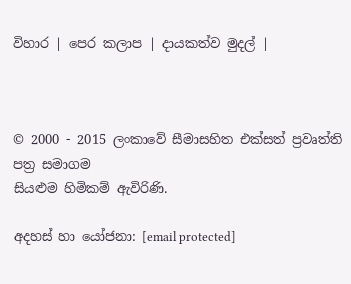විහාර | පෙර කලාප | දායකත්ව මුදල් |



© 2000 - 2015 ලංකාවේ සීමාසහිත එක්සත් ප්‍රවෘත්ති පත්‍ර සමාගම
සියළුම හිමිකම් ඇවිරිණි.

අදහස් හා යෝජනා: [email protected]